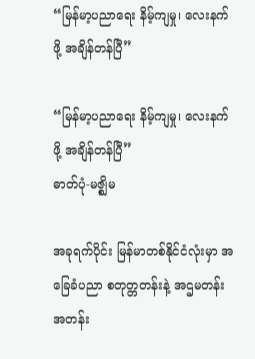“မြန်မာ့ပညာရေး နိမ့်ကျမှု၊ လေးနက်ဖို့ အချိန်တန်ပြီ”

“မြန်မာ့ပညာရေး နိမ့်ကျမှု၊ လေးနက်ဖို့ အချိန်တန်ပြီ”
ဓာတ်ပုံ-မဇ္စျိမ

အခုရက်ပိုင်း မြန်မာတစ်နိုင်ငံလုံးမှာ အခြေခံပညာ စတုတ္တတန်းနဲ့ အဌမတန်း အတန်း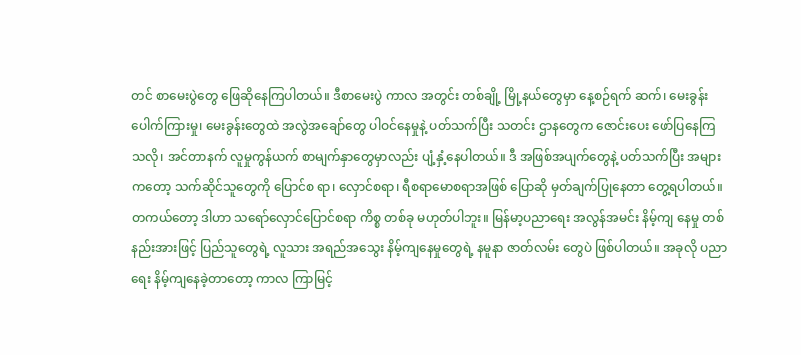တင် စာမေးပွဲတွေ ဖြေဆိုနေကြပါတယ်။ ဒီစာမေးပွဲ ကာလ အတွင်း တစ်ချို့ မြို့နယ်တွေမှာ နေ့စဉ်ရက် ဆက်၊ မေးခွန်းပေါက်ကြားမှု၊ မေးခွန်းတွေထဲ အလွဲအချော်တွေ ပါဝင်နေမှုနဲ့ ပတ်သက်ပြီး သတင်း ဌာနတွေက ဇောင်းပေး ဖော်ပြနေကြသလို၊ အင်တာနက် လူမှုကွန်ယက် စာမျက်နှာတွေမှာလည်း ပျံ့နှံ့နေပါတယ်။ ဒီ အဖြစ်အပျက်တွေနဲ့ ပတ်သက်ပြီး အများကတော့ သက်ဆိုင်သူတွေကို ပြောင်စ ရာ၊ လှောင်စရာ၊ ရီစရာမောစရာအဖြစ် ပြောဆို မှတ်ချက်ပြုနေတာ တွေ့ရပါတယ်။ တကယ်တော့ ဒါဟာ သရော်လှောင်ပြောင်စရာ ကိစ္စ တစ်ခု မဟုတ်ပါဘူး။ မြန်မာ့ပညာရေး အလွန်အမင်း နိမ့်ကျ နေမှု တစ်နည်းအားဖြင့် ပြည်သူတွေရဲ့ လူသား အရည်အသွေး နိမ့်ကျနေမှုတွေရဲ့ နမူနာ ဇာတ်လမ်း တွေပဲ ဖြစ်ပါတယ်။ အခုလို ပညာရေး နိမ့်ကျနေခဲ့တာတော့ ကာလ ကြာမြင့်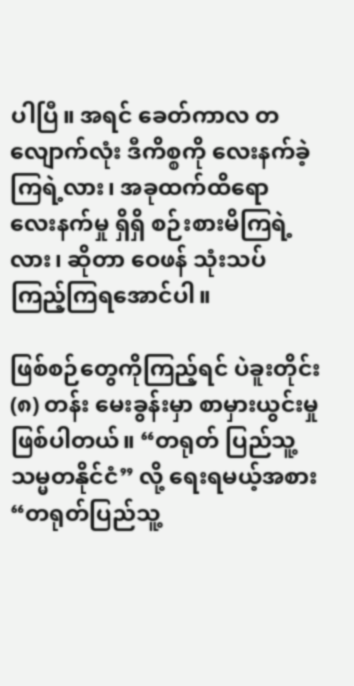ပါပြီ။ အရင် ခေတ်ကာလ တလျောက်လုံး ဒီကိစ္စကို လေးနက်ခဲ့ကြရဲ့လား၊ အခုထက်ထိရော လေးနက်မှု ရှိရှိ စဉ်းစားမိကြရဲ့ လား၊ ဆိုတာ ဝေဖန် သုံးသပ်ကြည့်ကြရအောင်ပါ။

ဖြစ်စဉ်တွေကိုကြည့်ရင် ပဲခူးတိုင်း (၈) တန်း မေးခွန်းမှာ စာမှားယွင်းမှု ဖြစ်ပါတယ်။ “တရုတ် ပြည်သူ့ သမ္မတနိုင်ငံ” လို့ ရေးရမယ့်အစား “တရုတ်ပြည်သူ့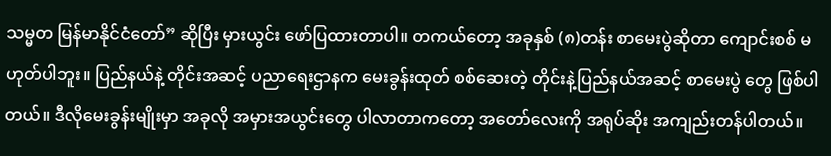သမ္မတ မြန်မာနိုင်ငံတော်” ဆိုပြီး မှားယွင်း ဖော်ပြထားတာပါ။ တကယ်တော့ အခုနှစ် (၈)တန်း စာမေးပွဲဆိုတာ ကျောင်းစစ် မဟုတ်ပါဘူး။ ပြည်နယ်နဲ့ တိုင်းအဆင့် ပညာရေးဌာနက မေးခွန်းထုတ် စစ်ဆေးတဲ့ တိုင်းနဲ့ပြည်နယ်အဆင့် စာမေးပွဲ တွေ ဖြစ်ပါတယ်။ ဒီလိုမေးခွန်းမျိုးမှာ အခုလို အမှားအယွင်းတွေ ပါလာတာကတော့ အတော်လေးကို အရုပ်ဆိုး အကျည်းတန်ပါတယ်။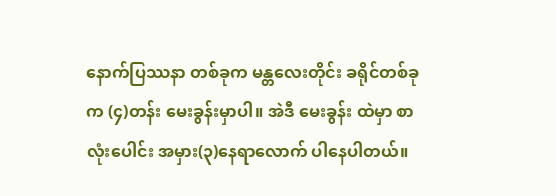နောက်ပြဿနာ တစ်ခုက မန္တလေးတိုင်း ခရိုင်တစ်ခုက (၄)တန်း မေးခွန်းမှာပါ။ အဲဒီ မေးခွန်း ထဲမှာ စာလုံးပေါင်း အမှား(၃)နေရာလောက် ပါနေပါတယ်။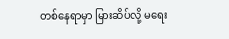တစ်နေရာမှာ မြားဆိပ်လို့ မရေး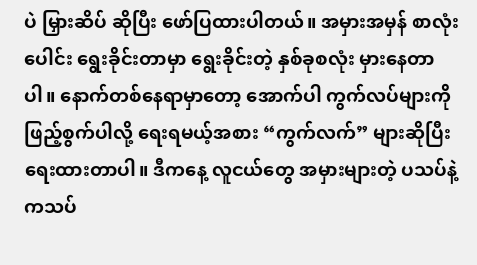ပဲ မြှားဆိပ် ဆိုပြီး ဖော်ပြထားပါတယ်။ အမှားအမှန် စာလုံးပေါင်း ရွေးခိုင်းတာမှာ ရွေးခိုင်းတဲ့ နှစ်ခုစလုံး မှားနေတာ ပါ။ နောက်တစ်နေရာမှာတော့ အောက်ပါ ကွက်လပ်များကို ဖြည့်စွက်ပါလို့ ရေးရမယ့်အစား “ကွက်လက်” များဆိုပြီး ရေးထားတာပါ။ ဒီကနေ့ လူငယ်တွေ အမှားများတဲ့ ပသပ်နဲ့ ကသပ်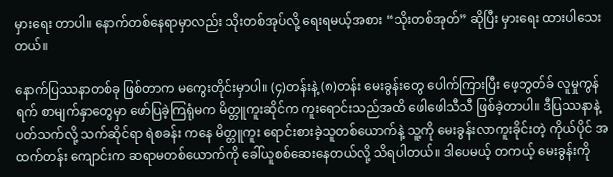မှားရေး တာပါ။ နောက်တစ်နေရာမှာလည်း သိုးတစ်အုပ်လို့ ရေးရမယ့်အစား “သိုးတစ်အုတ်” ဆိုပြီး မှားရေး ထားပါသေးတယ်။

နောက်ပြဿနာတစ်ခု ဖြစ်တာက မကွေးတိုင်းမှာပါ။ (၄)တန်းနဲ့ (၈)တန်း မေးခွန်းတွေ ပေါက်ကြားပြီး ဖေ့ဘွတ်ခ် လူမှုကွန်ရက် စာမျက်နှာတွေမှာ ဖော်ပြခဲ့ကြရုံမက မိတ္တူကူးဆိုင်က ကူးရောင်းသည်အထိ ဖေါဖေါသီသီ ဖြစ်ခဲ့တာပါ။ ဒီပြဿနာနဲ့ ပတ်သက်လို့ သက်ဆိုင်ရာ ရဲစခန်း ကနေ မိတ္တူကူး ရောင်းစားခဲ့သူတစ်ယောက်နဲ့ သူ့ကို မေးခွန်းလာကူးခိုင်းတဲ့ ကိုယ်ပိုင် အထက်တန်း ကျောင်းက ဆရာမတစ်ယောက်ကို ခေါ်ယူစစ်ဆေးနေတယ်လို့ သိရပါတယ်။ ဒါပေမယ့် တကယ့် မေးခွန်းကို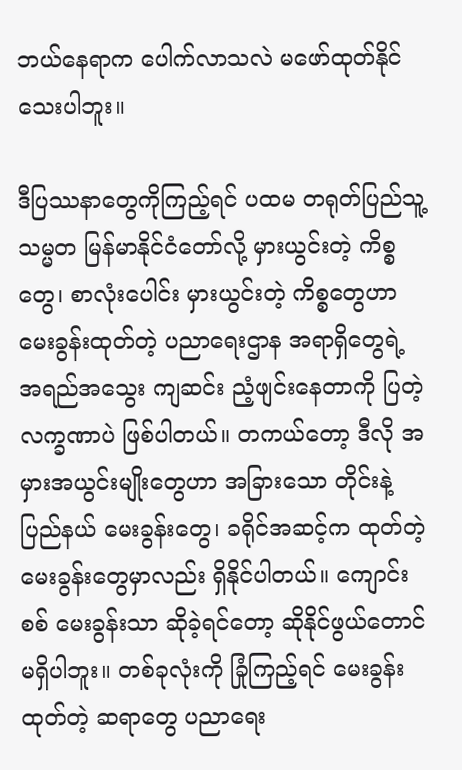ဘယ်နေရာက ပေါက်လာသလဲ မဖော်ထုတ်နိုင်သေးပါဘူး။

ဒီပြဿနာတွေကိုကြည့်ရင် ပထမ တရုတ်ပြည်သူ့ သမ္မတ မြန်မာနိုင်ငံတော်လို့ မှားယွင်းတဲ့ ကိစ္စတွေ၊ စာလုံးပေါင်း မှားယွင်းတဲ့ ကိစ္စတွေဟာ မေးခွန်းထုတ်တဲ့ ပညာရေးဌာန အရာရှိတွေရဲ့ အရည်အသွေး ကျဆင်း ညံ့ဖျင်းနေတာကို ပြတဲ့ လက္ခဏာပဲ ဖြစ်ပါတယ်။ တကယ်တော့ ဒီလို အမှားအယွင်းမျိုးတွေဟာ အခြားသော တိုင်းနဲ့ပြည်နယ် မေးခွန်းတွေ၊ ခရိုင်အဆင့်က ထုတ်တဲ့ မေးခွန်းတွေမှာလည်း ရှိနိုင်ပါတယ်။ ကျောင်းစစ် မေးခွန်းသာ ဆိုခဲ့ရင်တော့ ဆိုနိုင်ဖွယ်တောင် မရှိပါဘူး။ တစ်ခုလုံးကို ခြုံကြည့်ရင် မေးခွန်းထုတ်တဲ့ ဆရာတွေ ပညာရေး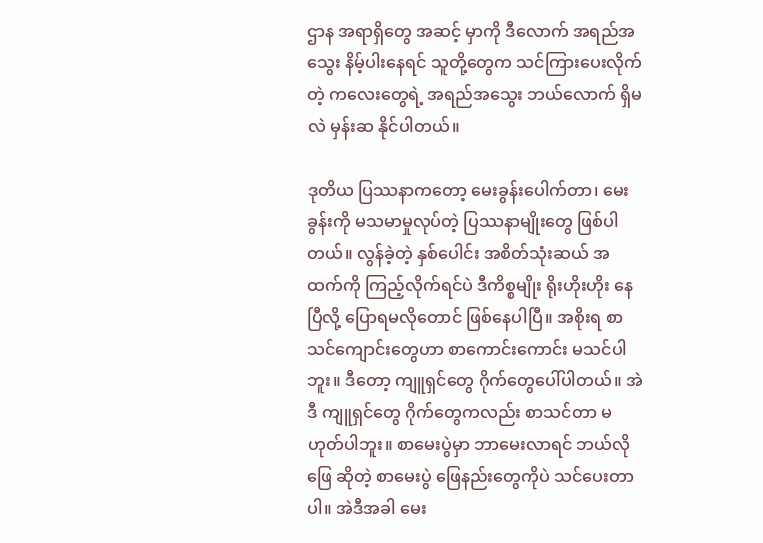ဌာန အရာရှိတွေ အဆင့် မှာကို ဒီလောက် အရည်အသွေး နိမ့်ပါးနေရင် သူတို့တွေက သင်ကြားပေးလိုက်တဲ့ ကလေးတွေရဲ့ အရည်အသွေး ဘယ်လောက် ရှိမလဲ မှန်းဆ နိုင်ပါတယ်။

ဒုတိယ ပြဿနာကတော့ မေးခွန်းပေါက်တာ၊ မေးခွန်းကို မသမာမှုလုပ်တဲ့ ပြဿနာမျိုးတွေ ဖြစ်ပါတယ်။ လွန်ခဲ့တဲ့ နှစ်ပေါင်း အစိတ်သုံးဆယ် အထက်ကို ကြည့်လိုက်ရင်ပဲ ဒီကိစ္စမျိုး ရိုးဟိုးဟိုး နေပြီလို့ ပြောရမလိုတောင် ဖြစ်နေပါပြီ။ အစိုးရ စာသင်ကျောင်းတွေဟာ စာကောင်းကောင်း မသင်ပါ ဘူး။ ဒီတော့ ကျူရှင်တွေ ဂိုက်တွေပေါ်ပါတယ်။ အဲဒီ ကျူရှင်တွေ ဂိုက်တွေကလည်း စာသင်တာ မဟုတ်ပါဘူး။ စာမေးပွဲမှာ ဘာမေးလာရင် ဘယ်လိုဖြေ ဆိုတဲ့ စာမေးပွဲ ဖြေနည်းတွေကိုပဲ သင်ပေးတာ ပါ။ အဲဒီအခါ မေး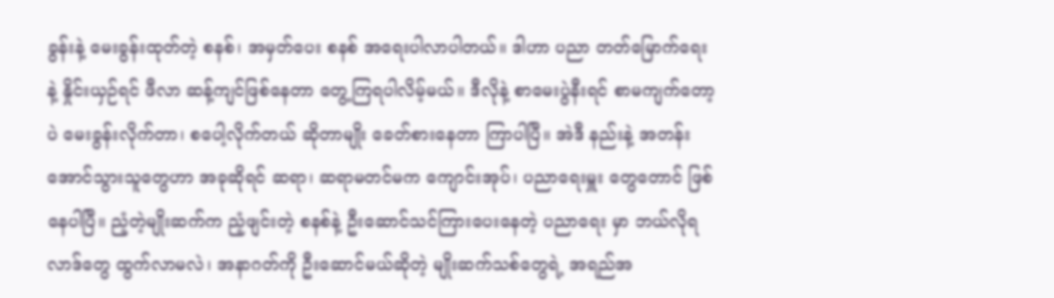ခွန်းနဲ့ မေးခွန်းထုတ်တဲ့ စနစ်၊ အမှတ်ပေး စနစ် အရေးပါလာပါတယ်။ ဒါဟာ ပညာ တတ်မြောက်ရေးနဲ့ နှိုင်းယှဉ်ရင် ဖီလာ ဆန့်ကျင်ဖြစ်နေတာ တွေ့ကြရပါလိမ့်မယ်။ ဒီလိုနဲ့ စာမေးပွဲနီးရင် စာမကျက်တော့ပဲ မေးခွန်းလိုက်တာ၊ စပေါ့လိုက်တယ် ဆိုတာမျိုး ခေတ်စားနေတာ ကြာပါပြီ။ အဲဒီ နည်းနဲ့ အတန်းအောင်သွားသူတွေဟာ အခုဆိုရင် ဆရာ၊ ဆရာမတင်မက ကျောင်းအုပ်၊ ပညာရေးမှူး တွေတောင် ဖြစ်နေပါပြီ။ ညံ့တဲ့မျိုးဆက်က ညံ့ဖျင်းတဲ့ စနစ်နဲ့ ဦးဆောင်သင်ကြားပေးနေတဲ့ ပညာရေး မှာ ဘယ်လိုရလာဒ်တွေ ထွက်လာမလဲ၊ အနာဂတ်ကို ဦးဆောင်မယ်ဆိုတဲ့ မျိုးဆက်သစ်တွေရဲ့ အရည်အ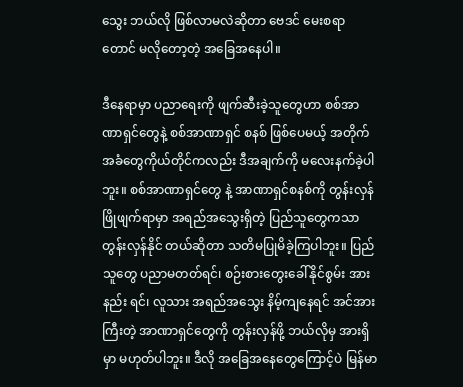သွေး ဘယ်လို ဖြစ်လာမလဲဆိုတာ ဗေဒင် မေးစရာတောင် မလိုတော့တဲ့ အခြေအနေပါ။

ဒီနေရာမှာ ပညာရေးကို ဖျက်ဆီးခဲ့သူတွေဟာ စစ်အာဏာရှင်တွေနဲ့ စစ်အာဏာရှင် စနစ် ဖြစ်ပေမယ့် အတိုက်အခံတွေကိုယ်တိုင်ကလည်း ဒီအချက်ကို မလေးနက်ခဲ့ပါဘူး။ စစ်အာဏာရှင်တွေ နဲ့ အာဏာရှင်စနစ်ကို တွန်းလှန်ဖြိုဖျက်ရာမှာ အရည်အသွေးရှိတဲ့ ပြည်သူတွေကသာ တွန်းလှန်နိုင် တယ်ဆိုတာ သတိမပြုမိခဲ့ကြပါဘူး။ ပြည်သူတွေ ပညာမတတ်ရင်၊ စဉ်းစားတွေးခေါ်နိုင်စွမ်း အားနည်း ရင်၊ လူသား အရည်အသွေး နိမ့်ကျနေရင် အင်အားကြီးတဲ့ အာဏာရှင်တွေကို တွန်းလှန်ဖို့ ဘယ်လိုမှ အားရှိမှာ မဟုတ်ပါဘူး။ ဒီလို အခြေအနေတွေကြောင့်ပဲ မြန်မာ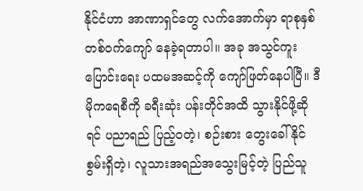နိုင်ငံဟာ အာဏာရှင်တွေ လက်အောက်မှာ ရာစုနှစ် တစ်ဝက်ကျော် နေခဲ့ရတာပါ။ အခု အသွင်ကူးပြောင်းရေး ပထမအဆင့်ကို ကျော်ဖြတ်နေပါပြီ။ ဒီမိုကရေစီကို ခရီးဆုံး ပန်းတိုင်အထိ သွားနိုင်ဖို့ဆိုရင် ပညာရည် ပြည့်ဝတဲ့၊ စဉ်းစား တွေးခေါ်နိုင်စွမ်းရှိတဲ့၊ လူသားအရည်အသွေးမြင့်တဲ့ ပြည်သူ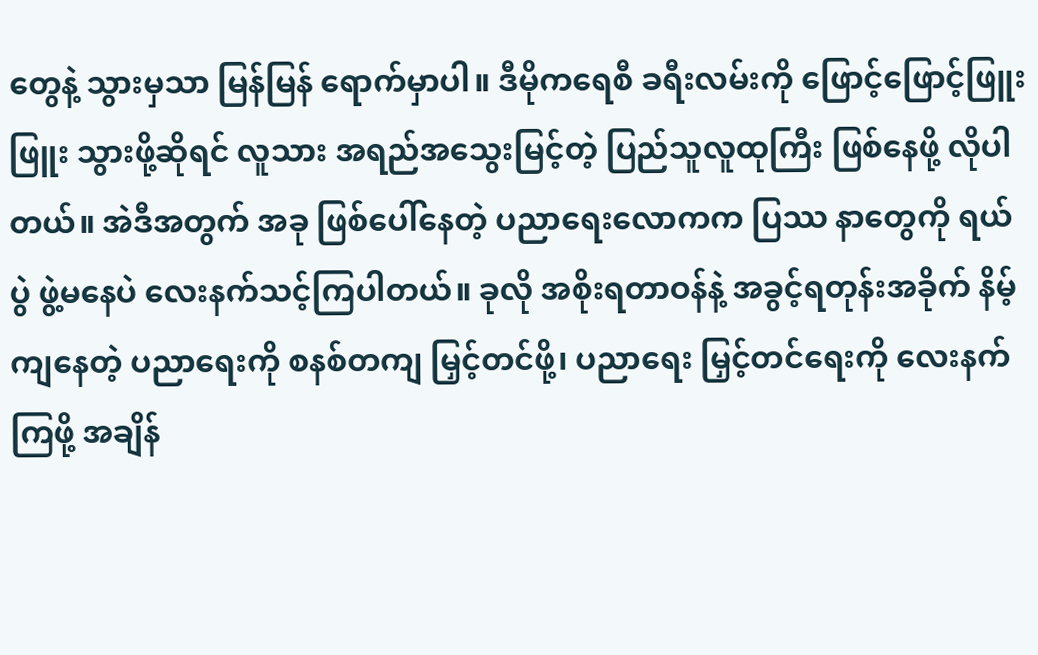တွေနဲ့ သွားမှသာ မြန်မြန် ရောက်မှာပါ။ ဒီမိုကရေစီ ခရီးလမ်းကို ဖြောင့်ဖြောင့်ဖြူးဖြူး သွားဖို့ဆိုရင် လူသား အရည်အသွေးမြင့်တဲ့ ပြည်သူလူထုကြီး ဖြစ်နေဖို့ လိုပါတယ်။ အဲဒီအတွက် အခု ဖြစ်ပေါ်နေတဲ့ ပညာရေးလောကက ပြဿ နာတွေကို ရယ်ပွဲ ဖွဲ့မနေပဲ လေးနက်သင့်ကြပါတယ်။ ခုလို အစိုးရတာဝန်နဲ့ အခွင့်ရတုန်းအခိုက် နိမ့်ကျနေတဲ့ ပညာရေးကို စနစ်တကျ မြှင့်တင်ဖို့၊ ပညာရေး မြှင့်တင်ရေးကို လေးနက်ကြဖို့ အချိန်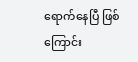ရောက်နေပြီ ဖြစ်ကြောင်း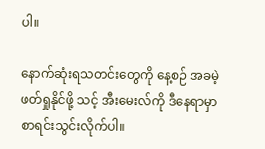ပါ။

နောက်ဆုံးရသတင်းတွေကို နေ့စဉ် အခမဲ့ဖတ်ရှုနိုင်ဖို့ သင့် အီးမေးလ်ကို ဒီနေရာမှာ စာရင်းသွင်းလိုက်ပါ။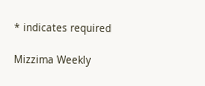* indicates required

Mizzima Weekly